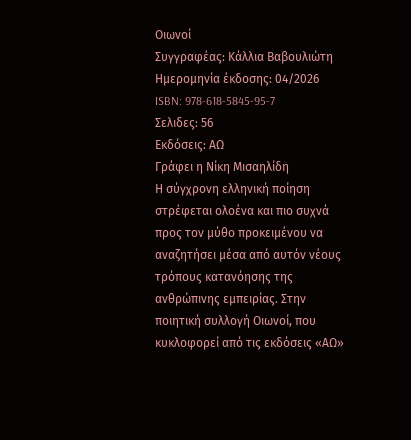Οιωνοί
Συγγραφέας: Κάλλια Βαβουλιώτη
Ημερομηνία έκδοσης: 04/2026
ISBN: 978-618-5845-95-7
Σελιδες: 56
Εκδόσεις: ΑΩ
Γράφει η Νίκη Μισαηλίδη
Η σύγχρονη ελληνική ποίηση στρέφεται ολοένα και πιο συχνά προς τον μύθο προκειμένου να αναζητήσει μέσα από αυτόν νέους τρόπους κατανόησης της ανθρώπινης εμπειρίας. Στην ποιητική συλλογή Οιωνοί, που κυκλοφορεί από τις εκδόσεις «ΑΩ»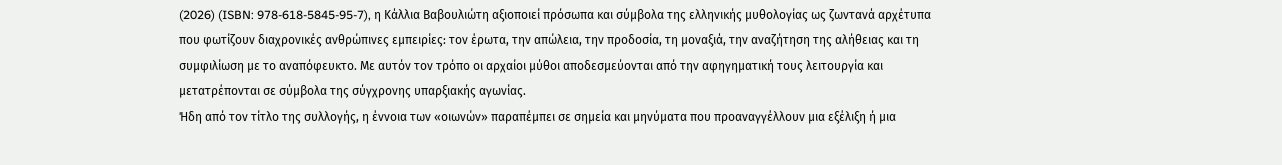(2026) (ISBN: 978-618-5845-95-7), η Κάλλια Βαβουλιώτη αξιοποιεί πρόσωπα και σύμβολα της ελληνικής μυθολογίας ως ζωντανά αρχέτυπα που φωτίζουν διαχρονικές ανθρώπινες εμπειρίες: τον έρωτα, την απώλεια, την προδοσία, τη μοναξιά, την αναζήτηση της αλήθειας και τη συμφιλίωση με το αναπόφευκτο. Με αυτόν τον τρόπο οι αρχαίοι μύθοι αποδεσμεύονται από την αφηγηματική τους λειτουργία και μετατρέπονται σε σύμβολα της σύγχρονης υπαρξιακής αγωνίας.
Ήδη από τον τίτλο της συλλογής, η έννοια των «οιωνών» παραπέμπει σε σημεία και μηνύματα που προαναγγέλλουν μια εξέλιξη ή μια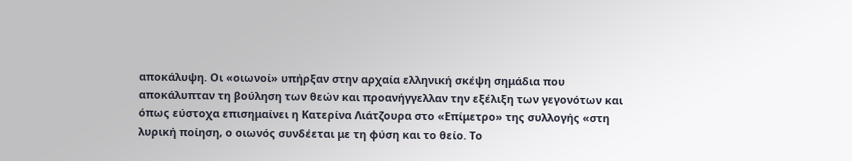αποκάλυψη. Οι «οιωνοί» υπήρξαν στην αρχαία ελληνική σκέψη σημάδια που αποκάλυπταν τη βούληση των θεών και προανήγγελλαν την εξέλιξη των γεγονότων και όπως εύστοχα επισημαίνει η Κατερίνα Λιάτζουρα στο «Επίμετρο» της συλλογής «στη λυρική ποίηση, ο οιωνός συνδέεται με τη φύση και το θείο. Το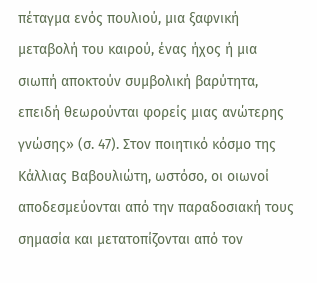πέταγμα ενός πουλιού, μια ξαφνική μεταβολή του καιρού, ένας ήχος ή μια σιωπή αποκτούν συμβολική βαρύτητα, επειδή θεωρούνται φορείς μιας ανώτερης γνώσης» (σ. 47). Στον ποιητικό κόσμο της Κάλλιας Βαβουλιώτη, ωστόσο, οι οιωνοί αποδεσμεύονται από την παραδοσιακή τους σημασία και μετατοπίζονται από τον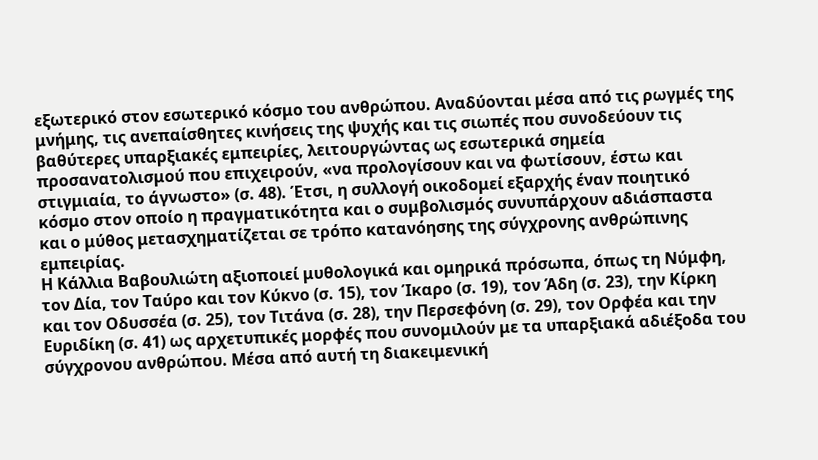εξωτερικό στον εσωτερικό κόσμο του ανθρώπου. Αναδύονται μέσα από τις ρωγμές της μνήμης, τις ανεπαίσθητες κινήσεις της ψυχής και τις σιωπές που συνοδεύουν τις βαθύτερες υπαρξιακές εμπειρίες, λειτουργώντας ως εσωτερικά σημεία προσανατολισμού που επιχειρούν, «να προλογίσουν και να φωτίσουν, έστω και στιγμιαία, το άγνωστο» (σ. 48). Έτσι, η συλλογή οικοδομεί εξαρχής έναν ποιητικό κόσμο στον οποίο η πραγματικότητα και ο συμβολισμός συνυπάρχουν αδιάσπαστα και ο μύθος μετασχηματίζεται σε τρόπο κατανόησης της σύγχρονης ανθρώπινης εμπειρίας.
Η Κάλλια Βαβουλιώτη αξιοποιεί μυθολογικά και ομηρικά πρόσωπα, όπως τη Νύμφη, τον Δία, τον Ταύρο και τον Κύκνο (σ. 15), τον Ίκαρο (σ. 19), τον Άδη (σ. 23), την Κίρκη και τον Οδυσσέα (σ. 25), τον Τιτάνα (σ. 28), την Περσεφόνη (σ. 29), τον Ορφέα και την Ευριδίκη (σ. 41) ως αρχετυπικές μορφές που συνομιλούν με τα υπαρξιακά αδιέξοδα του σύγχρονου ανθρώπου. Μέσα από αυτή τη διακειμενική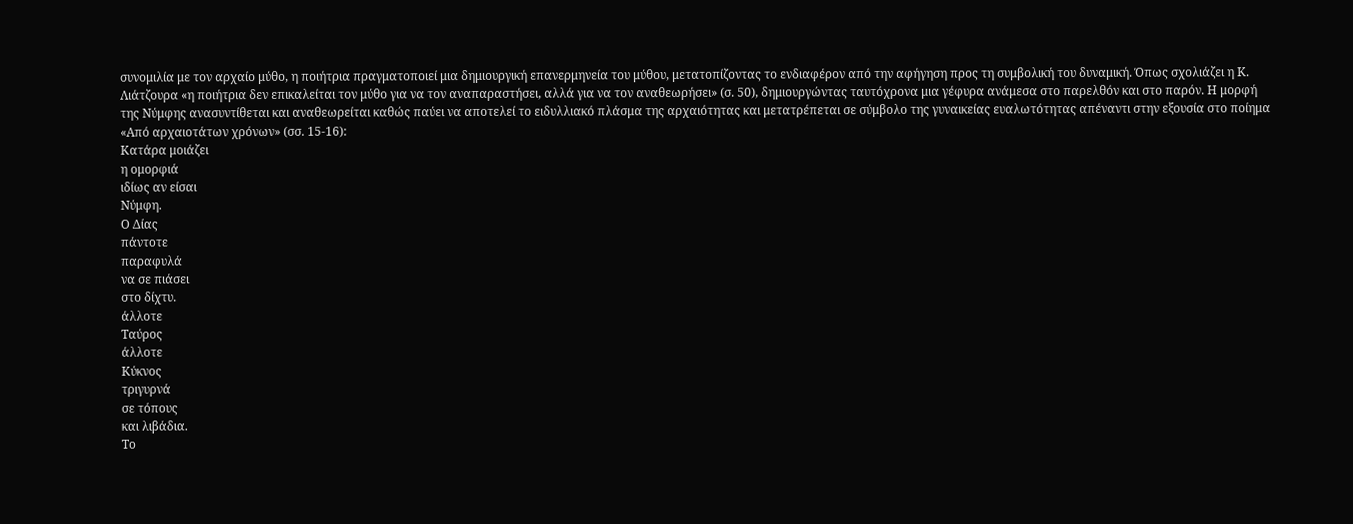συνομιλία με τον αρχαίο μύθο, η ποιήτρια πραγματοποιεί μια δημιουργική επανερμηνεία του μύθου, μετατοπίζοντας το ενδιαφέρον από την αφήγηση προς τη συμβολική του δυναμική. Όπως σχολιάζει η Κ. Λιάτζουρα «η ποιήτρια δεν επικαλείται τον μύθο για να τον αναπαραστήσει, αλλά για να τον αναθεωρήσει» (σ. 50), δημιουργώντας ταυτόχρονα μια γέφυρα ανάμεσα στο παρελθόν και στο παρόν. Η μορφή της Νύμφης ανασυντίθεται και αναθεωρείται καθώς παύει να αποτελεί το ειδυλλιακό πλάσμα της αρχαιότητας και μετατρέπεται σε σύμβολο της γυναικείας ευαλωτότητας απέναντι στην εξουσία στο ποίημα «Από αρχαιοτάτων χρόνων» (σσ. 15-16):
Κατάρα μοιάζει
η ομορφιά
ιδίως αν είσαι
Νύμφη.
Ο Δίας
πάντοτε
παραφυλά
να σε πιάσει
στο δίχτυ.
άλλοτε
Ταύρος
άλλοτε
Κύκνος
τριγυρνά
σε τόπους
και λιβάδια.
Το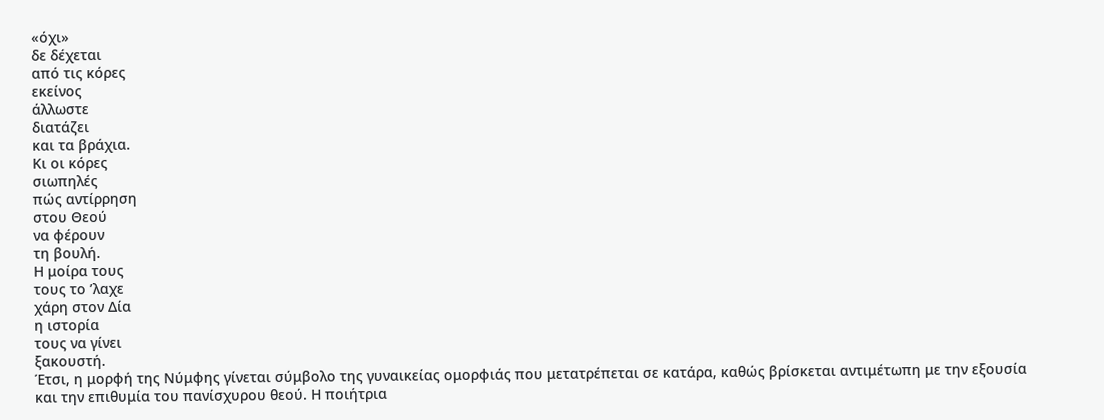«όχι»
δε δέχεται
από τις κόρες
εκείνος
άλλωστε
διατάζει
και τα βράχια.
Κι οι κόρες
σιωπηλές
πώς αντίρρηση
στου Θεού
να φέρουν
τη βουλή.
Η μοίρα τους
τους το ’λαχε
χάρη στον Δία
η ιστορία
τους να γίνει
ξακουστή.
Έτσι, η μορφή της Νύμφης γίνεται σύμβολο της γυναικείας ομορφιάς που μετατρέπεται σε κατάρα, καθώς βρίσκεται αντιμέτωπη με την εξουσία και την επιθυμία του πανίσχυρου θεού. Η ποιήτρια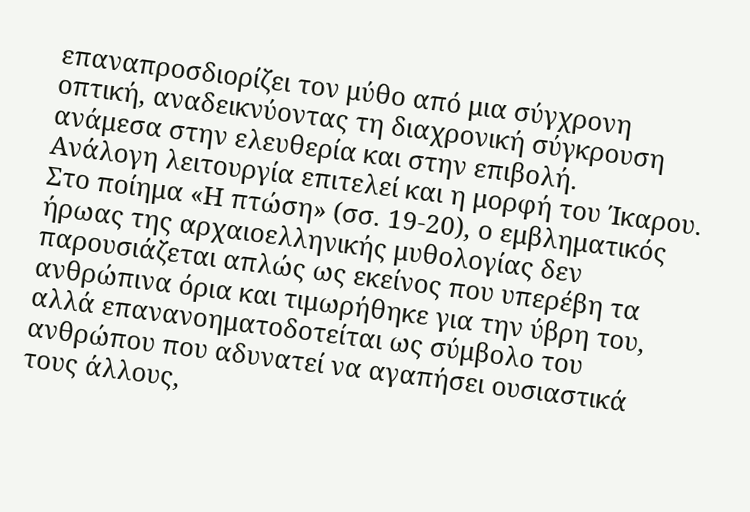επαναπροσδιορίζει τον μύθο από μια σύγχρονη οπτική, αναδεικνύοντας τη διαχρονική σύγκρουση ανάμεσα στην ελευθερία και στην επιβολή.
Ανάλογη λειτουργία επιτελεί και η μορφή του Ίκαρου. Στο ποίημα «Η πτώση» (σσ. 19-20), ο εμβληματικός ήρωας της αρχαιοελληνικής μυθολογίας δεν παρουσιάζεται απλώς ως εκείνος που υπερέβη τα ανθρώπινα όρια και τιμωρήθηκε για την ύβρη του, αλλά επανανοηματοδοτείται ως σύμβολο του ανθρώπου που αδυνατεί να αγαπήσει ουσιαστικά τους άλλους,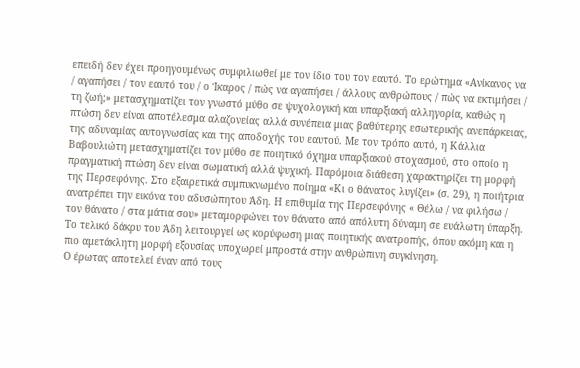επειδή δεν έχει προηγουμένως συμφιλιωθεί με τον ίδιο του τον εαυτό. Το ερώτημα «Ανίκανος να / αγαπήσει / τον εαυτό του / ο Ίκαρος / πώς να αγαπήσει / άλλους ανθρώπους / πώς να εκτιμήσει / τη ζωή;» μετασχηματίζει τον γνωστό μύθο σε ψυχολογική και υπαρξιακή αλληγορία, καθώς η πτώση δεν είναι αποτέλεσμα αλαζονείας αλλά συνέπεια μιας βαθύτερης εσωτερικής ανεπάρκειας, της αδυναμίας αυτογνωσίας και της αποδοχής του εαυτού. Με τον τρόπο αυτό, η Κάλλια Βαβουλιώτη μετασχηματίζει τον μύθο σε ποιητικό όχημα υπαρξιακού στοχασμού, στο οποίο η πραγματική πτώση δεν είναι σωματική αλλά ψυχική. Παρόμοια διάθεση χαρακτηρίζει τη μορφή της Περσεφόνης. Στο εξαιρετικά συμπυκνωμένο ποίημα «Κι ο θάνατος λυγίζει» (σ. 29), η ποιήτρια ανατρέπει την εικόνα του αδυσώπητου Άδη. Η επιθυμία της Περσεφόνης « Θέλω / να φιλήσω / τον θάνατο / στα μάτια σου» μεταμορφώνει τον θάνατο από απόλυτη δύναμη σε ευάλωτη ύπαρξη. Το τελικό δάκρυ του Άδη λειτουργεί ως κορύφωση μιας ποιητικής ανατροπής, όπου ακόμη και η πιο αμετάκλητη μορφή εξουσίας υποχωρεί μπροστά στην ανθρώπινη συγκίνηση.
Ο έρωτας αποτελεί έναν από τους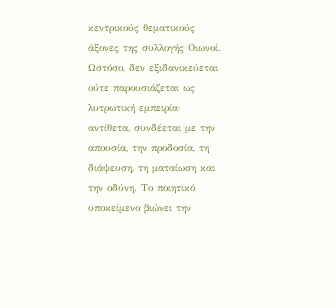κεντρικούς θεματικούς άξονες της συλλογής Οιωνοί. Ωστόσο, δεν εξιδανικεύεται ούτε παρουσιάζεται ως λυτρωτική εμπειρία· αντίθετα, συνδέεται με την απουσία, την προδοσία, τη διάψευση, τη ματαίωση και την οδύνη. Το ποιητικό υποκείμενο βιώνει την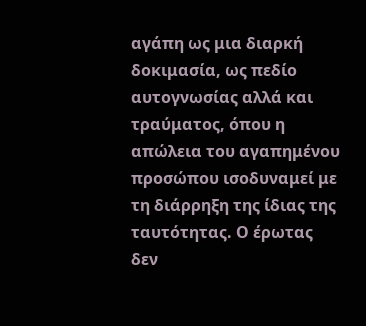αγάπη ως μια διαρκή δοκιμασία, ως πεδίο αυτογνωσίας αλλά και τραύματος, όπου η απώλεια του αγαπημένου προσώπου ισοδυναμεί με τη διάρρηξη της ίδιας της ταυτότητας. Ο έρωτας δεν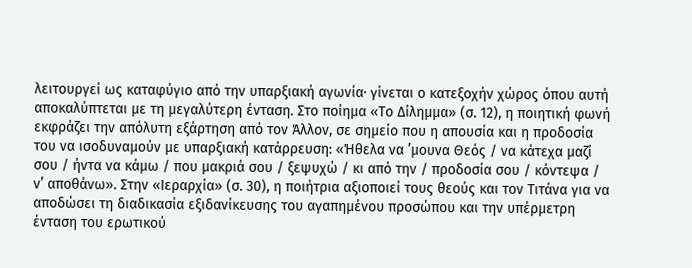λειτουργεί ως καταφύγιο από την υπαρξιακή αγωνία· γίνεται ο κατεξοχήν χώρος όπου αυτή αποκαλύπτεται με τη μεγαλύτερη ένταση. Στο ποίημα «Το Δίλημμα» (σ. 12), η ποιητική φωνή εκφράζει την απόλυτη εξάρτηση από τον Άλλον, σε σημείο που η απουσία και η προδοσία του να ισοδυναμούν με υπαρξιακή κατάρρευση: «Ήθελα να ’μουνα Θεός / να κάτεχα μαζί σου / ήντα να κάμω / που μακριά σου / ξεψυχώ / κι από την / προδοσία σου / κόντεψα / ν’ αποθάνω». Στην «Ιεραρχία» (σ. 30), η ποιήτρια αξιοποιεί τους θεούς και τον Τιτάνα για να αποδώσει τη διαδικασία εξιδανίκευσης του αγαπημένου προσώπου και την υπέρμετρη ένταση του ερωτικού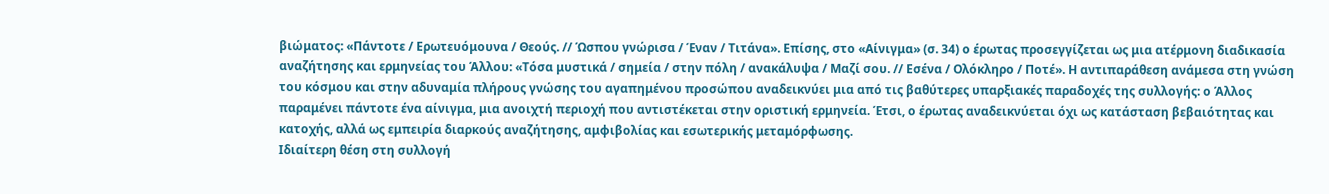βιώματος: «Πάντοτε / Ερωτευόμουνα / Θεούς. // Ώσπου γνώρισα / Έναν / Τιτάνα». Επίσης, στο «Αίνιγμα» (σ. 34) ο έρωτας προσεγγίζεται ως μια ατέρμονη διαδικασία αναζήτησης και ερμηνείας του Άλλου: «Τόσα μυστικά / σημεία / στην πόλη / ανακάλυψα / Μαζί σου. // Εσένα / Ολόκληρο / Ποτέ». Η αντιπαράθεση ανάμεσα στη γνώση του κόσμου και στην αδυναμία πλήρους γνώσης του αγαπημένου προσώπου αναδεικνύει μια από τις βαθύτερες υπαρξιακές παραδοχές της συλλογής: ο Άλλος παραμένει πάντοτε ένα αίνιγμα, μια ανοιχτή περιοχή που αντιστέκεται στην οριστική ερμηνεία. Έτσι, ο έρωτας αναδεικνύεται όχι ως κατάσταση βεβαιότητας και κατοχής, αλλά ως εμπειρία διαρκούς αναζήτησης, αμφιβολίας και εσωτερικής μεταμόρφωσης.
Ιδιαίτερη θέση στη συλλογή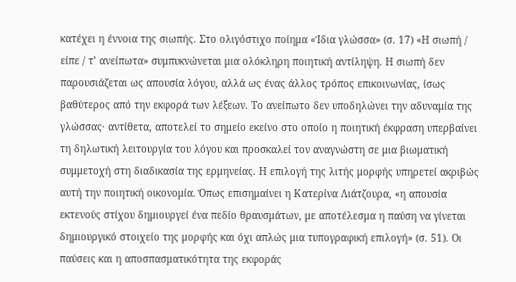κατέχει η έννοια της σιωπής. Στο ολιγόστιχο ποίημα «Ίδια γλώσσα» (σ. 17) «Η σιωπή / είπε / τ’ ανείπωτα» συμπυκνώνεται μια ολόκληρη ποιητική αντίληψη. Η σιωπή δεν παρουσιάζεται ως απουσία λόγου, αλλά ως ένας άλλος τρόπος επικοινωνίας, ίσως βαθύτερος από την εκφορά των λέξεων. Το ανείπωτο δεν υποδηλώνει την αδυναμία της γλώσσας· αντίθετα, αποτελεί το σημείο εκείνο στο οποίο η ποιητική έκφραση υπερβαίνει τη δηλωτική λειτουργία του λόγου και προσκαλεί τον αναγνώστη σε μια βιωματική συμμετοχή στη διαδικασία της ερμηνείας. Η επιλογή της λιτής μορφής υπηρετεί ακριβώς αυτή την ποιητική οικονομία. Όπως επισημαίνει η Κατερίνα Λιάτζουρα, «η απουσία εκτενούς στίχου δημιουργεί ένα πεδίο θραυσμάτων, με αποτέλεσμα η παύση να γίνεται δημιουργικό στοιχείο της μορφής και όχι απλώς μια τυπογραφική επιλογή» (σ. 51). Οι παύσεις και η αποσπασματικότητα της εκφοράς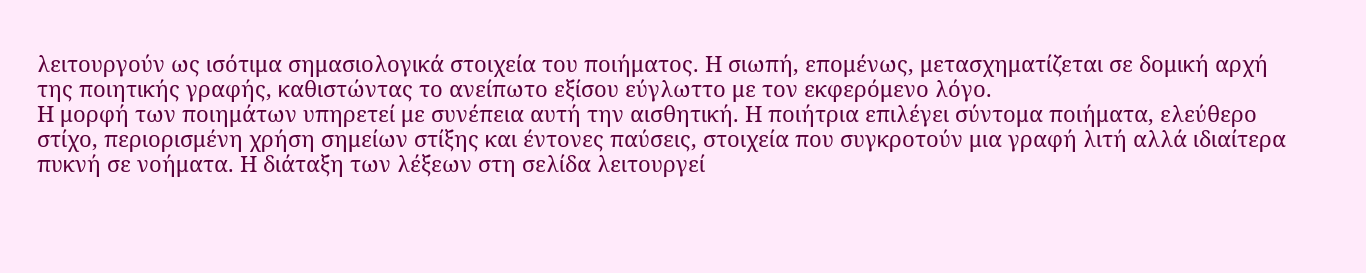λειτουργούν ως ισότιμα σημασιολογικά στοιχεία του ποιήματος. Η σιωπή, επομένως, μετασχηματίζεται σε δομική αρχή της ποιητικής γραφής, καθιστώντας το ανείπωτο εξίσου εύγλωττο με τον εκφερόμενο λόγο.
Η μορφή των ποιημάτων υπηρετεί με συνέπεια αυτή την αισθητική. Η ποιήτρια επιλέγει σύντομα ποιήματα, ελεύθερο στίχο, περιορισμένη χρήση σημείων στίξης και έντονες παύσεις, στοιχεία που συγκροτούν μια γραφή λιτή αλλά ιδιαίτερα πυκνή σε νοήματα. Η διάταξη των λέξεων στη σελίδα λειτουργεί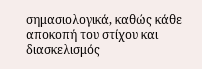σημασιολογικά, καθώς κάθε αποκοπή του στίχου και διασκελισμός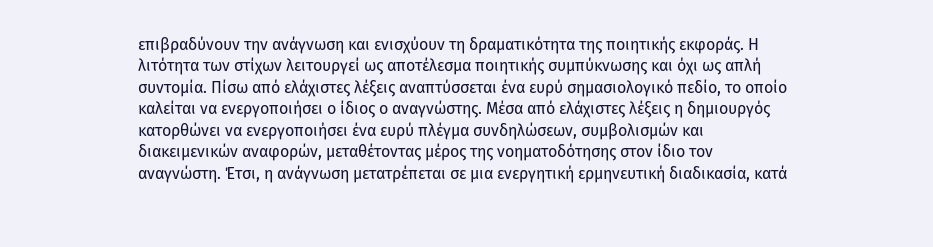επιβραδύνουν την ανάγνωση και ενισχύουν τη δραματικότητα της ποιητικής εκφοράς. Η λιτότητα των στίχων λειτουργεί ως αποτέλεσμα ποιητικής συμπύκνωσης και όχι ως απλή συντομία. Πίσω από ελάχιστες λέξεις αναπτύσσεται ένα ευρύ σημασιολογικό πεδίο, το οποίο καλείται να ενεργοποιήσει ο ίδιος ο αναγνώστης. Μέσα από ελάχιστες λέξεις η δημιουργός κατορθώνει να ενεργοποιήσει ένα ευρύ πλέγμα συνδηλώσεων, συμβολισμών και διακειμενικών αναφορών, μεταθέτοντας μέρος της νοηματοδότησης στον ίδιο τον αναγνώστη. Έτσι, η ανάγνωση μετατρέπεται σε μια ενεργητική ερμηνευτική διαδικασία, κατά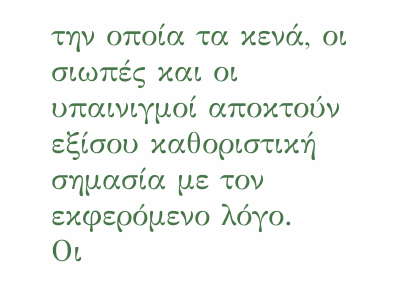την οποία τα κενά, οι σιωπές και οι υπαινιγμοί αποκτούν εξίσου καθοριστική σημασία με τον εκφερόμενο λόγο.
Οι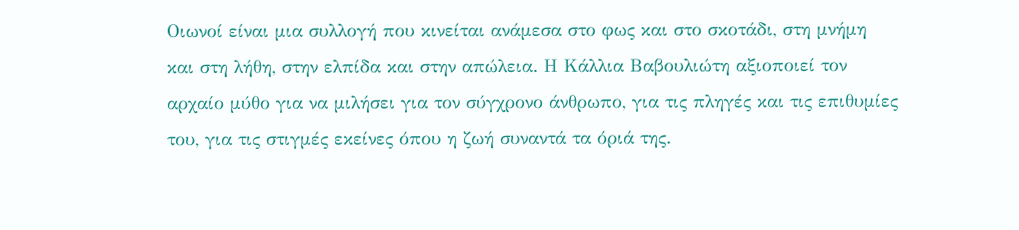Οιωνοί είναι μια συλλογή που κινείται ανάμεσα στο φως και στο σκοτάδι, στη μνήμη και στη λήθη, στην ελπίδα και στην απώλεια. Η Κάλλια Βαβουλιώτη αξιοποιεί τον αρχαίο μύθο για να μιλήσει για τον σύγχρονο άνθρωπο, για τις πληγές και τις επιθυμίες του, για τις στιγμές εκείνες όπου η ζωή συναντά τα όριά της.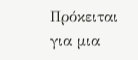Πρόκειται για μια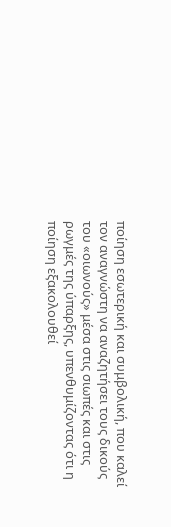ποίηση εσωτερική και συμβολική, που καλεί τον αναγνώστη να αναζητήσει τους δικούς του «οιωνούς» μέσα στις σιωπές και στις ρωγμές της ύπαρξης, υπενθυμίζοντας ότι η ποίηση εξακολουθεί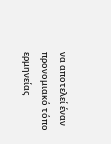να αποτελεί έναν προνομιακό τόπο ερμηνείας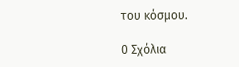του κόσμου.

0 Σχόλια